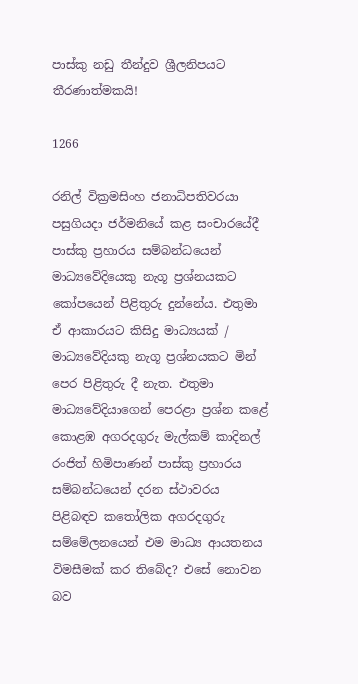පාස්කු නඩු තීන්දුව ශ්‍රීලනිපයට තීරණාත්මකයි!

1266

රනිල් වික්‍රමසිංහ ජනාධිපතිවරයා පසුගියදා ජර්මනියේ කළ සංචාරයේදී පාස්කු ප්‍රහාරය සම්බන්ධයෙන් මාධ්‍යවේදියෙකු නැගූ ප්‍රශ්නයකට කෝපයෙන් පිළිතුරු දුන්නේය. එතුමා ඒ ආකාරයට කිසිදු මාධ්‍යයක් / මාධ්‍යවේදියකු නැගූ ප්‍රශ්නයකට මින් පෙර පිළිතුරු දී නැත. එතුමා මාධ්‍යවේදියාගෙන් පෙරළා ප්‍රශ්න කළේ කොළඹ අගරදගුරු මැල්කම් කාදිනල් රංජිත් හිමිපාණන් පාස්කු ප්‍රහාරය සම්බන්ධයෙන් දරන ස්ථාවරය පිළිබඳව කතෝලික අගරදගුරු සම්මේලනයෙන් එම මාධ්‍ය ආයතනය විමසීමක් කර තිබේද? එසේ නොවන බව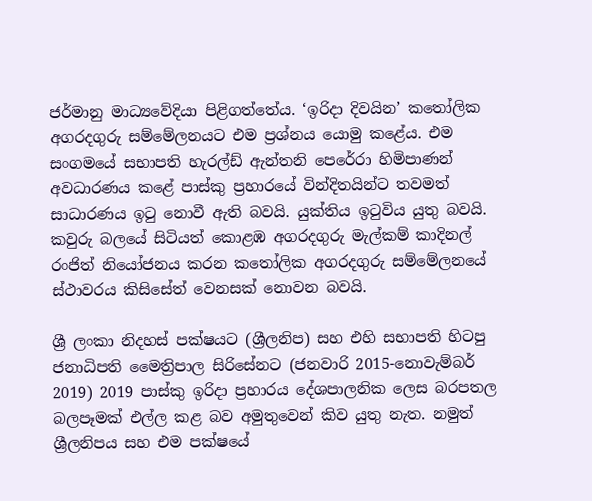ජර්මානු මාධ්‍යවේදියා පිළිගත්තේය. ‘ඉරිදා දිවයින’ කතෝලික අගරදගුරු සම්මේලනයට එම ප්‍රශ්නය යොමු කළේය. එම සංගමයේ සභාපති හැරල්ඩ් ඇන්තනි පෙරේරා හිමිපාණන් අවධාරණය කළේ පාස්කු ප්‍රහාරයේ වින්දිතයින්ට තවමත් සාධාරණය ඉටු නොවී ඇති බවයි. යුක්තිය ඉටුවිය යුතු බවයි. කවුරු බලයේ සිටියත් කොළඹ අගරදගුරු මැල්කම් කාදිනල් රංජිත් නියෝජනය කරන කතෝලික අගරදගුරු සම්මේලනයේ ස්ථාවරය කිසිසේත් වෙනසක් නොවන බවයි.

ශ්‍රී ලංකා නිදහස් පක්ෂයට (ශ්‍රීලනිප) සහ එහි සභාපති හිටපු ජනාධිපති මෛත්‍රිපාල සිරිසේනට (ජනවාරි 2015-නොවැම්බර් 2019) 2019 පාස්කු ඉරිදා ප්‍රහාරය දේශපාලනික ලෙස බරපතල බලපෑමක් එල්ල කළ බව අමුතුවෙන් කිව යුතු නැත. නමුත් ශ්‍රීලනිපය සහ එම පක්ෂයේ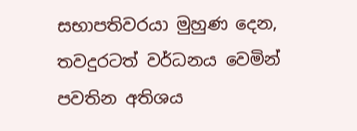සභාපතිවරයා මුහුණ දෙන, තවදුරටත් වර්ධනය වෙමින් පවතින අතිශය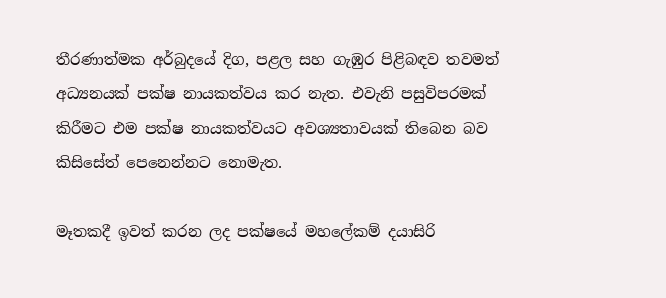තීරණාත්මක අර්බුදයේ දිග, පළල සහ ගැඹුර පිළිබඳව තවමත් අධ්‍යනයක් පක්ෂ නායකත්වය කර නැත. එවැනි පසුවිපරමක් කිරීමට එම පක්ෂ නායකත්වයට අවශ්‍යතාවයක් තිබෙන බව කිසිසේත් පෙනෙන්නට නොමැත.

මෑතකදී ඉවත් කරන ලද පක්ෂයේ මහලේකම් දයාසිරි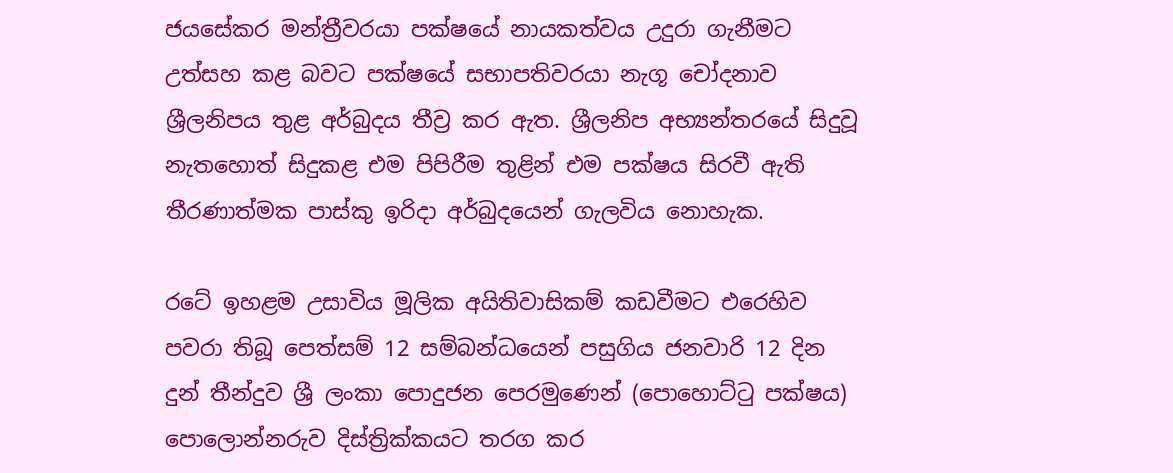ජයසේකර මන්ත්‍රීවරයා පක්ෂයේ නායකත්වය උදුරා ගැනීමට උත්සහ කළ බවට පක්ෂයේ සභාපතිවරයා නැගූ චෝදනාව ශ්‍රීලනිපය තුළ අර්බුදය තීව්‍ර කර ඇත. ශ්‍රීලනිප අභ්‍යන්තරයේ සිදුවූ නැතහොත් සිදුකළ එම පිපිරීම තුළින් එම පක්ෂය සිරවී ඇති තීරණාත්මක පාස්කු ඉරිදා අර්බුදයෙන් ගැලවිය නොහැක.

රටේ ඉහළම උසාවිය මූලික අයිතිවාසිකම් කඩවීමට එරෙහිව පවරා තිබූ පෙත්සම් 12 සම්බන්ධයෙන් පසුගිය ජනවාරි 12 දින දුන් තීන්දුව ශ්‍රී ලංකා පොදුජන පෙරමුණෙන් (පොහොට්ටු පක්ෂය) පොලොන්නරුව දිස්ත්‍රික්කයට තරග කර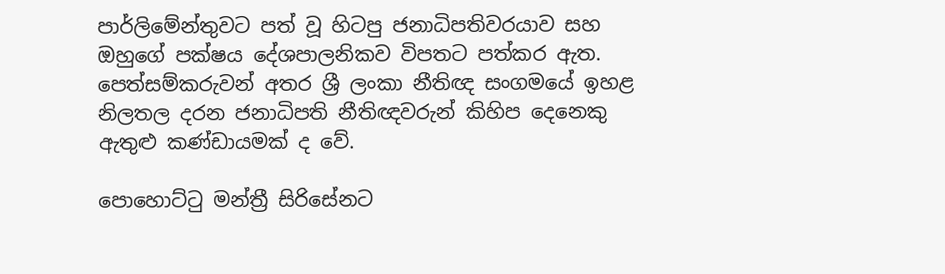පාර්ලිමේන්තුවට පත් වූ හිටපු ජනාධිපතිවරයාව සහ ඔහුගේ පක්ෂය දේශපාලනිකව විපතට පත්කර ඇත. පෙත්සම්කරුවන් අතර ශ්‍රී ලංකා නීතිඥ සංගමයේ ඉහළ නිලතල දරන ජනාධිපති නීතිඥවරුන් කිහිප දෙනෙකු ඇතුළු කණ්ඩායමක් ද වේ.

පොහොට්ටු මන්ත්‍රී සිරිසේනට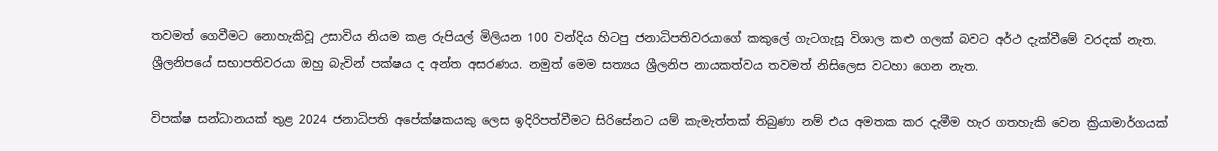තවමත් ගෙවීමට නොහැකිවූ උසාවිය නියම කළ රුපියල් මිලියන 100 වන්දිය හිටපු ජනාධිපතිවරයාගේ කකුලේ ගැටගැසූ විශාල කළු ගලක් බවට අර්ථ දැක්වීමේ වරදක් නැත. ශ්‍රීලනිපයේ සභාපතිවරයා ඔහු බැවින් පක්ෂය ද අන්ත අසරණය. නමුත් මෙම සත්‍යය ශ්‍රීලනිප නායකත්වය තවමත් නිසිලෙස වටහා ගෙන නැත.

විපක්ෂ සන්ධානයක් තුළ 2024 ජනාධිපති අපේක්ෂකයකු ලෙස ඉදිරිපත්වීමට සිරිසේනට යම් කැමැත්තක් තිබුණා නම් එය අමතක කර දැමීම හැර ගතහැකි වෙන ක්‍රියාමාර්ගයක්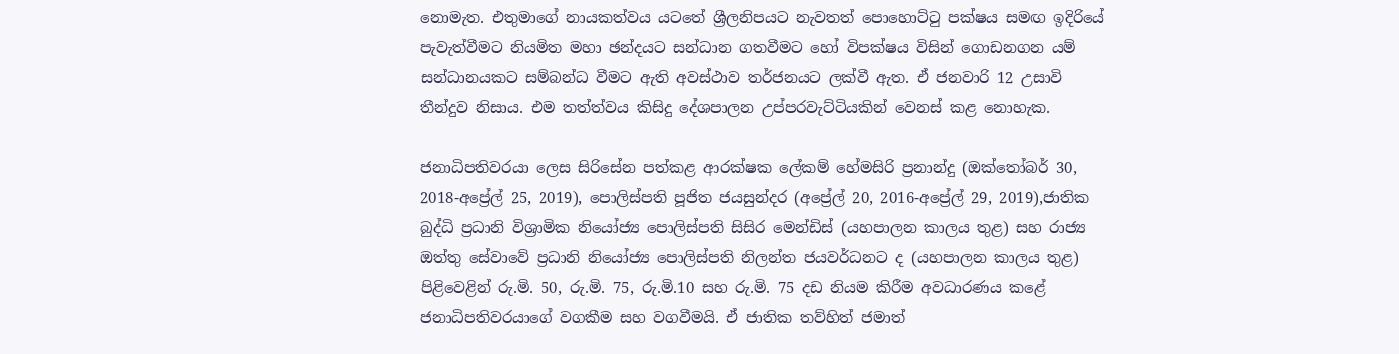නොමැත. එතුමාගේ නායකත්වය යටතේ ශ්‍රීලනිපයට නැවතත් පොහොට්ටු පක්ෂය සමඟ ඉදිරියේ පැවැත්වීමට නියමිත මහා ඡන්දයට සන්ධාන ගතවීමට හෝ විපක්ෂය විසින් ගොඩනගන යම් සන්ධානයකට සම්බන්ධ වීමට ඇති අවස්ථාව තර්ජනයට ලක්වී ඇත. ඒ ජනවාරි 12 උසාවි තීන්දුව නිසාය. එම තත්ත්වය කිසිදු දේශපාලන උප්පරවැට්ටියකින් වෙනස් කළ නොහැක.

ජනාධිපතිවරයා ලෙස සිරිසේන පත්කළ ආරක්ෂක ලේකම් හේමසිරි ප්‍රනාන්දු (ඔක්තෝබර් 30, 2018-අප්‍රේල් 25, 2019), පොලිස්පති පූජිත ජයසුන්දර (අප්‍රේල් 20, 2016-අප්‍රේල් 29, 2019),ජාතික බුද්ධි ප්‍රධානි විශ්‍රාමික නියෝජ්‍ය පොලිස්පති සිසිර මෙන්ඩිස් (යහපාලන කාලය තුළ) සහ රාජ්‍ය ඔත්තු සේවාවේ ප්‍රධානි නියෝජ්‍ය පොලිස්පති නිලන්ත ජයවර්ධනට ද (යහපාලන කාලය තුළ) පිළිවෙළින් රු.මි. 50, රු.මි. 75, රු.මි.10 සහ රු.මි. 75 දඩ නියම කිරීම අවධාරණය කළේ ජනාධිපතිවරයාගේ වගකීම සහ වගවීමයි. ඒ ජාතික තව්හිත් ජමාත්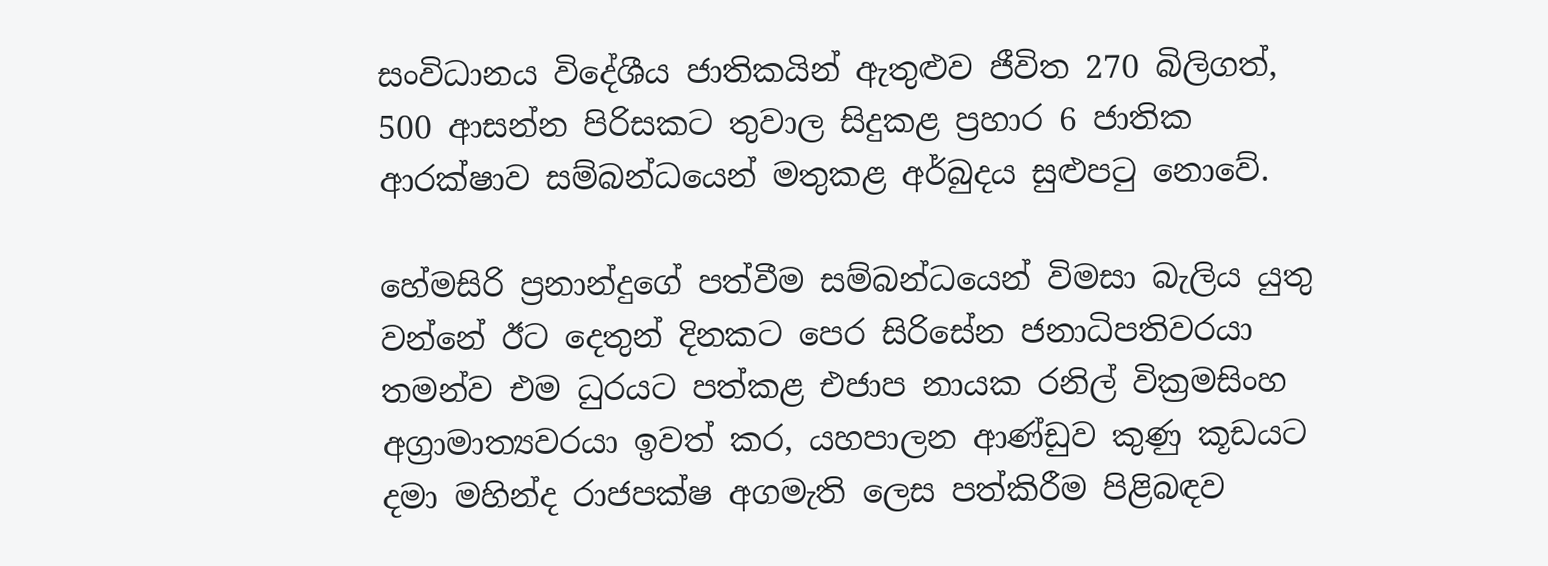සංවිධානය විදේශීය ජාතිකයින් ඇතුළුව ජීවිත 270 බිලිගත්, 500 ආසන්න පිරිසකට තුවාල සිදුකළ ප්‍රහාර 6 ජාතික ආරක්ෂාව සම්බන්ධයෙන් මතුකළ අර්බුදය සුළුපටු නොවේ.

හේමසිරි ප්‍රනාන්දුගේ පත්වීම සම්බන්ධයෙන් විමසා බැලිය යුතු වන්නේ ඊට දෙතුන් දිනකට පෙර සිරිසේන ජනාධිපතිවරයා තමන්ව එම ධුරයට පත්කළ එජාප නායක රනිල් වික්‍රමසිංහ අග්‍රාමාත්‍යවරයා ඉවත් කර, යහපාලන ආණ්ඩුව කුණු කූඩයට දමා මහින්ද රාජපක්ෂ අගමැති ලෙස පත්කිරීම පිළිබඳව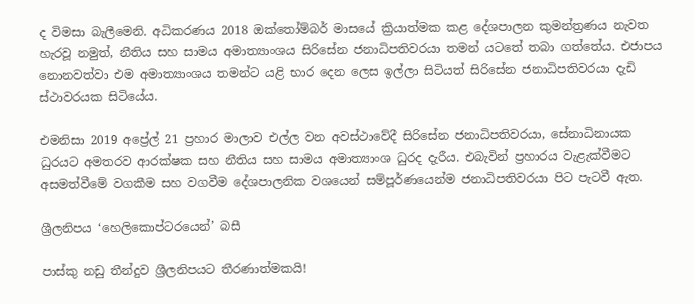ද විමසා බැලීමෙනි. අධිකරණය 2018 ඔක්තෝම්බර් මාසයේ ක්‍රියාත්මක කළ දේශපාලන කුමන්ත්‍රණය නැවත හැරවූ නමුත්, නීතිය සහ සාමය අමාත්‍යාංශය සිරිසේන ජනාධිපතිවරයා තමන් යටතේ තබා ගත්තේය. එජාපය නොනවත්වා එම අමාත්‍යාංශය තමන්ට යළි භාර දෙන ලෙස ඉල්ලා සිටියත් සිරිසේන ජනාධිපතිවරයා දැඩි ස්ථාවරයක සිටියේය.

එමනිසා 2019 අප්‍රේල් 21 ප්‍රහාර මාලාව එල්ල වන අවස්ථාවේදී සිරිසේන ජනාධිපතිවරයා, සේනාධිනායක ධුරයට අමතරව ආරක්ෂක සහ නීතිය සහ සාමය අමාත්‍යාංශ ධුරද දැරීය. එබැවින් ප්‍රහාරය වැළැක්වීමට අසමත්වීමේ වගකීම සහ වගවීම දේශපාලනික වශයෙන් සම්පූර්ණයෙන්ම ජනාධිපතිවරයා පිට පැටවී ඇත.

ශ්‍රීලනිපය ‘හෙලිකොප්ටරයෙන්’ බසී

පාස්කු නඩු තීන්දුව ශ්‍රීලනිපයට තීරණාත්මකයි!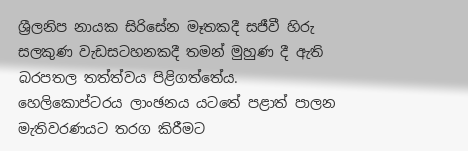ශ්‍රීලනිප නායක සිරිසේන මෑතකදී සජීවී හිරු සලකුණ වැඩසටහනකදී තමන් මුහුණ දී ඇති බරපතල තත්ත්වය පිළිගත්තේය. හෙලිකොප්ටරය ලාංඡනය යටතේ පළාත් පාලන මැතිවරණයට තරග කිරීමට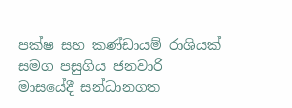පක්ෂ සහ කණ්ඩායම් රාශියක් සමග පසුගිය ජනවාරි මාසයේදී සන්ධානගත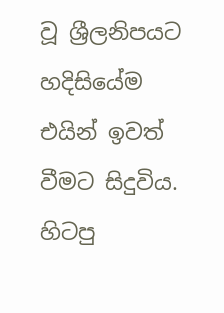වූ ශ්‍රීලනිපයට හදිසියේම එයින් ඉවත් වීමට සිදුවිය. හිටපු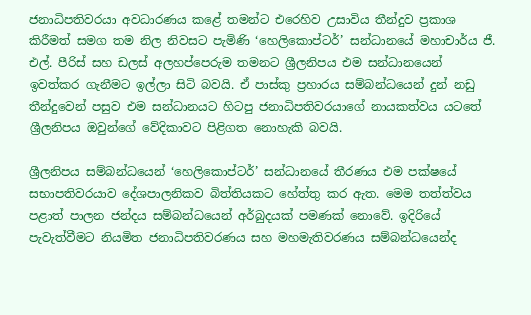ජනාධිපතිවරයා අවධාරණය කළේ තමන්ට එරෙහිව උසාවිය තීන්දුව ප්‍රකාශ කිරීමත් සමග තම නිල නිවසට පැමිණි ‘හෙලිකොප්ටර්’ සන්ධානයේ මහාචාර්ය ජී. එල්. පීරිස් සහ ඩලස් අලහප්පෙරුම තමනට ශ්‍රීලනිපය එම සන්ධානයෙන් ඉවත්කර ගැනීමට ඉල්ලා සිටි බවයි. ඒ පාස්කු ප්‍රහාරය සම්බන්ධයෙන් දුන් නඩු තීන්දුවෙන් පසුව එම සන්ධානයට හිටපු ජනාධිපතිවරයාගේ නායකත්වය යටතේ ශ්‍රීලනිපය ඔවුන්ගේ වේදිකාවට පිළිගත නොහැකි බවයි.

ශ්‍රීලනිපය සම්බන්ධයෙන් ‘හෙලිකොප්ටර්’ සන්ධානයේ තීරණය එම පක්ෂයේ සභාපතිවරයාව දේශපාලනිකව බිත්තියකට හේත්තු කර ඇත. මෙම තත්ත්වය පළාත් පාලන ජන්දය සම්බන්ධයෙන් අර්බුදයක් පමණක් නොවේ. ඉදිරියේ පැවැත්වීමට නියමිත ජනාධිපතිවරණය සහ මහමැතිවරණය සම්බන්ධයෙන්ද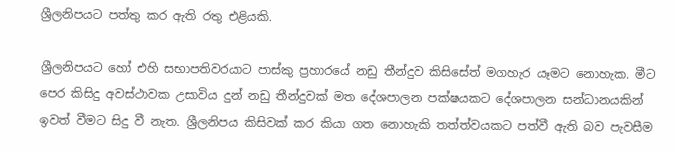ශ්‍රීලනිපයට පත්තු කර ඇති රතු එළියකි.

ශ්‍රීලනිපයට හෝ එහි සභාපතිවරයාට පාස්කු ප්‍රහාරයේ නඩු තීන්දුව කිසිසේත් මගහැර යෑමට නොහැක. මීට පෙර කිසිදු අවස්ථාවක උසාවිය දුන් නඩු තීන්දුවක් මත දේශපාලන පක්ෂයකට දේශපාලන සන්ධානයකින් ඉවත් වීමට සිදු වී නැත. ශ්‍රීලනිපය කිසිවක් කර කියා ගත නොහැකි තත්ත්වයකට පත්වී ඇති බව පැවසීම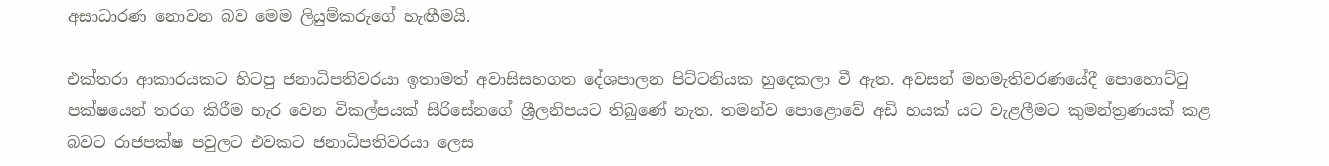අසාධාරණ නොවන බව මෙම ලියුම්කරුගේ හැඟීමයි.

එක්තරා ආකාරයකට හිටපු ජනාධිපතිවරයා ඉතාමත් අවාසිසහගත දේශපාලන පිට්ටනියක හුදෙකලා වී ඇත. අවසන් මහමැතිවරණයේදී පොහොට්ටු පක්ෂයෙන් තරග කිරීම හැර වෙන විකල්පයක් සිරිසේනගේ ශ්‍රීලනිපයට තිබුණේ නැත. තමන්ව පොළොවේ අඩි හයක් යට වැළලීමට කුමන්ත්‍රණයක් කළ බවට රාජපක්ෂ පවුලට එවකට ජනාධිපතිවරයා ලෙස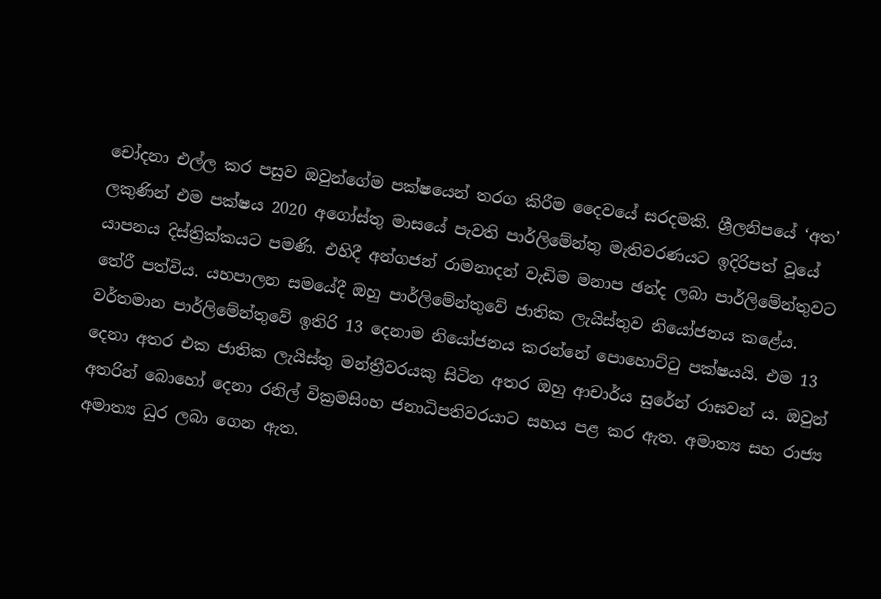චෝදනා එල්ල කර පසුව ඔවුන්ගේම පක්ෂයෙන් තරග කිරීම දෛවයේ සරදමකි. ශ්‍රීලනිපයේ ‘අත’ ලකුණින් එම පක්ෂය 2020 අගෝස්තු මාසයේ පැවති පාර්ලිමේන්තු මැතිවරණයට ඉදිරිපත් වූයේ යාපනය දිස්ත්‍රික්කයට පමණි. එහිදී අන්ගජන් රාමනාදන් වැඩිම මනාප ඡන්ද ලබා පාර්ලිමේන්තුවට තේරී පත්විය. යහපාලන සමයේදී ඔහු පාර්ලිමේන්තුවේ ජාතික ලැයිස්තුව නියෝජනය කළේය. වර්තමාන පාර්ලිමේන්තුවේ ඉතිරි 13 දෙනාම නියෝජනය කරන්නේ පොහොට්ටු පක්ෂයයි. එම 13 දෙනා අතර එක ජාතික ලැයිස්තු මන්ත්‍රීවරයකු සිටින අතර ඔහු ආචාර්ය සුරේන් රාඝවන් ය. ඔවුන් අතරින් බොහෝ දෙනා රනිල් වික්‍රමසිංහ ජනාධිපතිවරයාට සහය පළ කර ඇත. අමාත්‍ය සහ රාජ්‍ය අමාත්‍ය ධුර ලබා ගෙන ඇත.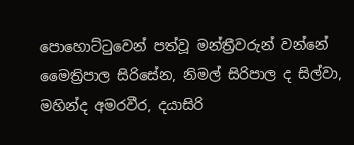පොහොට්ටුවෙන් පත්වූ මන්ත්‍රීවරුන් වන්නේ මෛත්‍රිපාල සිරිසේන, නිමල් සිරිපාල ද සිල්වා, මහින්ද අමරවීර, දයාසිරි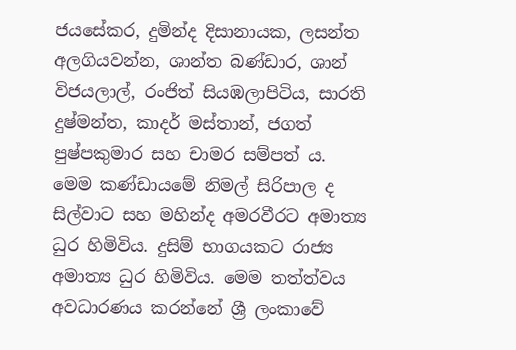ජයසේකර, දුමින්ද දිසානායක, ලසන්ත අලගියවන්න, ශාන්ත බණ්ඩාර, ශාන් විජයලාල්, රංජිත් සියඹලාපිටිය, සාරති දුෂ්මන්ත, කාදර් මස්තාන්, ජගත් පුෂ්පකුමාර සහ චාමර සම්පත් ය. මෙම කණ්ඩායමේ නිමල් සිරිපාල ද සිල්වාට සහ මහින්ද අමරවීරට අමාත්‍ය ධුර හිමිවිය. දුසිම් භාගයකට රාජ්‍ය අමාත්‍ය ධුර හිමිවිය. මෙම තත්ත්වය අවධාරණය කරන්නේ ශ්‍රී ලංකාවේ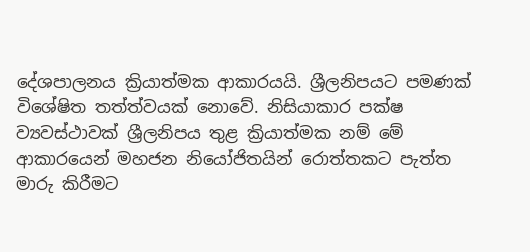දේශපාලනය ක්‍රියාත්මක ආකාරයයි. ශ්‍රීලනිපයට පමණක් විශේෂිත තත්ත්වයක් නොවේ. නිසියාකාර පක්ෂ ව්‍යවස්ථාවක් ශ්‍රීලනිපය තුළ ක්‍රියාත්මක නම් මේ ආකාරයෙන් මහජන නියෝජිතයින් රොත්තකට පැත්ත මාරු කිරීමට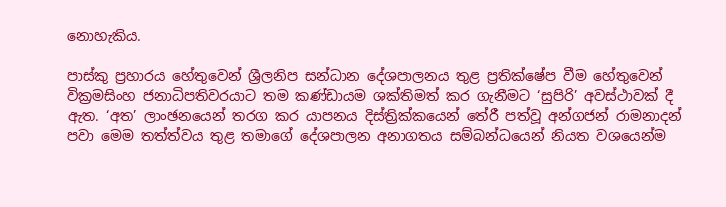නොහැකිය.

පාස්කු ප්‍රහාරය හේතුවෙන් ශ්‍රීලනිප සන්ධාන දේශපාලනය තුළ ප්‍රතික්ෂේප වීම හේතුවෙන් වික්‍රමසිංහ ජනාධිපතිවරයාට තම කණ්ඩායම ශක්තිමත් කර ගැනීමට ‘සුපිරි’ අවස්ථාවක් දී ඇත. ‘අත’ ලාංඡනයෙන් තරග කර යාපනය දිස්ත්‍රික්කයෙන් තේරී පත්වූ අන්ගජන් රාමනාදන් පවා මෙම තත්ත්වය තුළ තමාගේ දේශපාලන අනාගතය සම්බන්ධයෙන් නියත වශයෙන්ම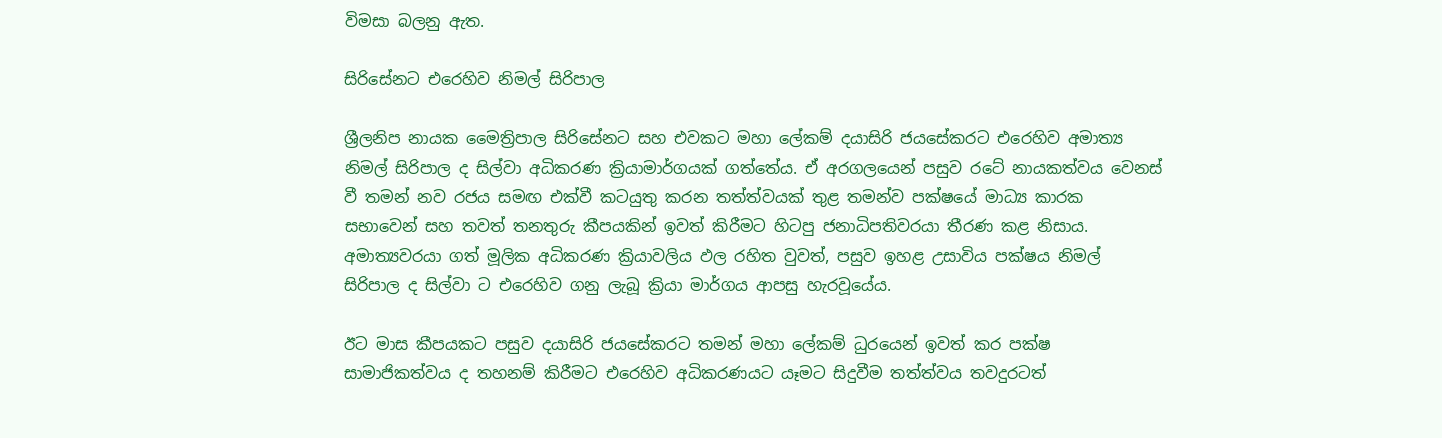විමසා බලනු ඇත.

සිරිසේනට එරෙහිව නිමල් සිරිපාල

ශ්‍රීලනිප නායක මෛත්‍රිපාල සිරිසේනට සහ එවකට මහා ලේකම් දයාසිරි ජයසේකරට එරෙහිව අමාත්‍ය නිමල් සිරිපාල ද සිල්වා අධිකරණ ක්‍රියාමාර්ගයක් ගත්තේය. ඒ අරගලයෙන් පසුව රටේ නායකත්වය වෙනස් වී තමන් නව රජය සමඟ එක්වී කටයුතු කරන තත්ත්වයක් තුළ තමන්ව පක්ෂයේ මාධ්‍ය කාරක සභාවෙන් සහ තවත් තනතුරු කීපයකින් ඉවත් කිරීමට හිටපු ජනාධිපතිවරයා තීරණ කළ නිසාය. අමාත්‍යවරයා ගත් මූලික අධිකරණ ක්‍රියාවලිය ඵල රහිත වුවත්, පසුව ඉහළ උසාවිය පක්ෂය නිමල් සිරිපාල ද සිල්වා ට එරෙහිව ගනු ලැබූ ක්‍රියා මාර්ගය ආපසු හැරවූයේය.

ඊට මාස කීපයකට පසුව දයාසිරි ජයසේකරට තමන් මහා ලේකම් ධුරයෙන් ඉවත් කර පක්ෂ සාමාජිකත්වය ද තහනම් කිරීමට එරෙහිව අධිකරණයට යෑමට සිදුවීම තත්ත්වය තවදුරටත්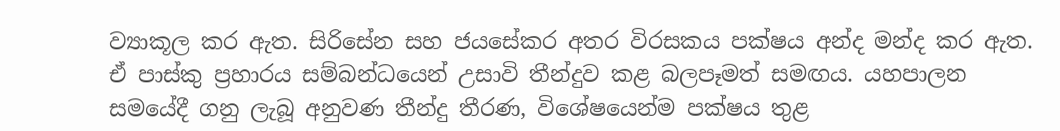ව්‍යාකූල කර ඇත. සිරිසේන සහ ජයසේකර අතර විරසකය පක්ෂය අන්ද මන්ද කර ඇත. ඒ පාස්කු ප්‍රහාරය සම්බන්ධයෙන් උසාවි තීන්දුව කළ බලපෑමත් සමඟය. යහපාලන සමයේදී ගනු ලැබූ අනුවණ තීන්දු තීරණ, විශේෂයෙන්ම පක්ෂය තුළ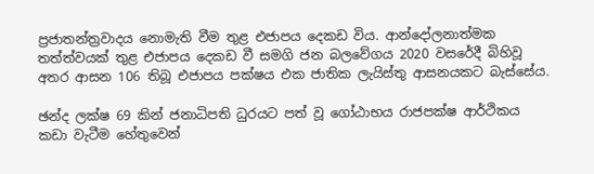ප්‍රජාතන්ත්‍රවාදය නොමැති වීම තුළ එජාපය දෙකඩ විය. ආන්දෝලනාත්මක තත්ත්වයක් තුළ එජාපය දෙකඩ වී සමගි ජන බලවේගය 2020 වසරේදී බිහිවූ අතර ආසන 106 තිබූ එජාපය පක්ෂය එක ජාතික ලැයිස්තු ආසනයකට බැස්සේය.

ඡන්ද ලක්ෂ 69 කින් ජනාධිපති ධුරයට පත් වූ ගෝඨාභය රාජපක්ෂ ආර්ථිකය කඩා වැටීම හේතුවෙන්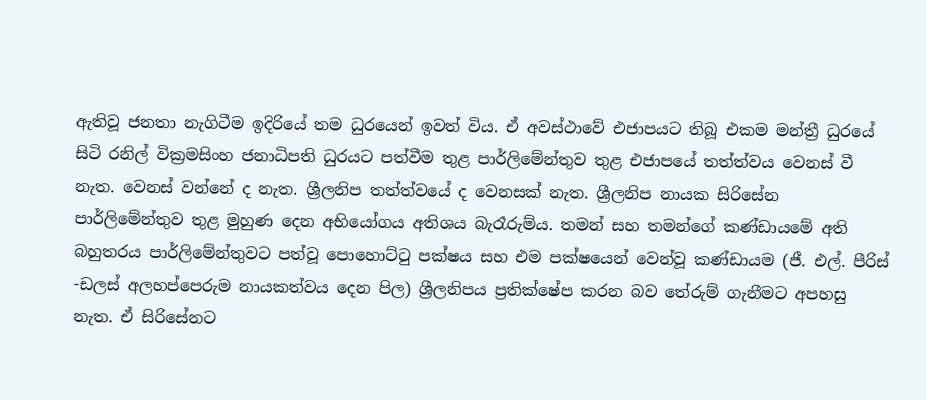ඇතිවූ ජනතා නැගිටීම ඉදිරියේ තම ධුරයෙන් ඉවත් විය. ඒ අවස්ථාවේ එජාපයට තිබූ එකම මන්ත්‍රී ධුරයේ සිටි රනිල් වික්‍රමසිංහ ජනාධිපති ධුරයට පත්වීම තුළ පාර්ලිමේන්තුව තුළ එජාපයේ තත්ත්වය වෙනස් වී නැත. වෙනස් වන්නේ ද නැත. ශ්‍රීලනිප තත්ත්වයේ ද වෙනසක් නැත. ශ්‍රීලනිප නායක සිරිසේන පාර්ලිමේන්තුව තුළ මුහුණ දෙන අභියෝගය අතිශය බැරෑරුම්ය. තමන් සහ තමන්ගේ කණ්ඩායමේ අති බහුතරය පාර්ලිමේන්තුවට පත්වූ පොහොට්ටු පක්ෂය සහ එම පක්ෂයෙන් වෙන්වූ කණ්ඩායම (ජී. එල්. පීරිස් -ඩලස් අලහප්පෙරුම නායකත්වය දෙන පිල) ශ්‍රීලනිපය ප්‍රතික්ෂේප කරන බව තේරුම් ගැනීමට අපහසු නැත. ඒ සිරිසේනට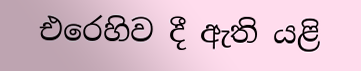එරෙහිව දී ඇති යළි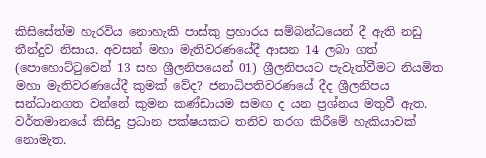කිසිසේත්ම හැරවිය නොහැකි පාස්කු ප්‍රහාරය සම්බන්ධයෙන් දී ඇති නඩු තීන්දුව නිසාය. අවසන් මහා මැතිවරණයේදී ආසන 14 ලබා ගත් (පොහොට්ටුවෙන් 13 සහ ශ්‍රීලනිපයෙන් 01) ශ්‍රීලනිපයට පැවැත්වීමට නියමිත මහා මැතිවරණයේදී කුමක් වේද? ජනාධිපතිවරණයේ දීද ශ්‍රීලනිපය සන්ධානගත වන්නේ කුමන කණ්ඩායම සමඟ ද යන ප්‍රශ්නය මතුවී ඇත. වර්තමානයේ කිසිදු ප්‍රධාන පක්ෂයකට තනිව තරග කිරීමේ හැකියාවක් නොමැත.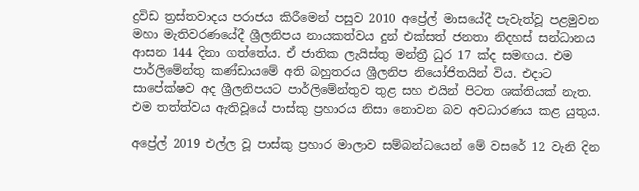ද්‍රවිඩ ත්‍රස්තවාදය පරාජය කිරීමෙන් පසුව 2010 අප්‍රේල් මාසයේදී පැවැත්වූ පළමුවන මහා මැතිවරණයේදී ශ්‍රීලනිපය නායකත්වය දුන් එක්සත් ජනතා නිදහස් සන්ධානය ආසන 144 දිනා ගත්තේය. ඒ ජාතික ලැයිස්තු මන්ත්‍රී ධුර 17 ක්ද සමඟය. එම පාර්ලිමේන්තු කණ්ඩායමේ අති බහුතරය ශ්‍රීලනිප නියෝජිතයින් විය. එදාට සාපේක්ෂව අද ශ්‍රීලනිපයට පාර්ලිමේන්තුව තුළ සහ එයින් පිටත ශක්තියක් නැත. එම තත්ත්වය ඇතිවූයේ පාස්කු ප්‍රහාරය නිසා නොවන බව අවධාරණය කළ යුතුය.

අප්‍රේල් 2019 එල්ල වූ පාස්කු ප්‍රහාර මාලාව සම්බන්ධයෙන් මේ වසරේ 12 වැනි දින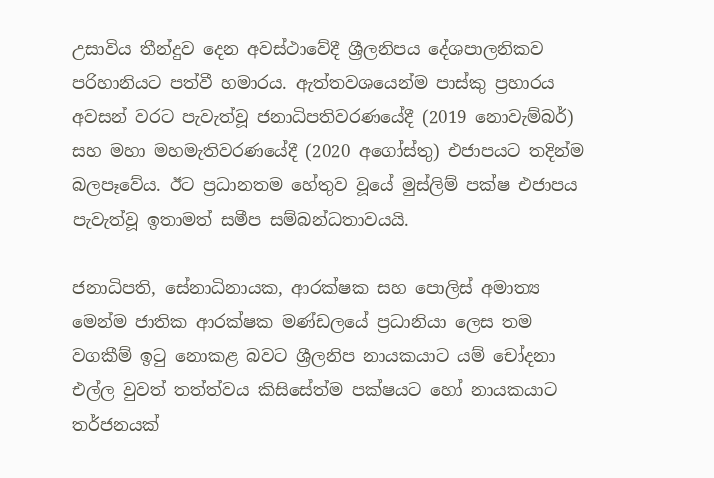උසාවිය තීන්දුව දෙන අවස්ථාවේදී ශ්‍රීලනිපය දේශපාලනිකව පරිහානියට පත්වී හමාරය. ඇත්තවශයෙන්ම පාස්කු ප්‍රහාරය අවසන් වරට පැවැත්වූ ජනාධිපතිවරණයේදී (2019 නොවැම්බර්) සහ මහා මහමැතිවරණයේදී (2020 අගෝස්තු) එජාපයට තදින්ම බලපෑවේය. ඊට ප්‍රධානතම හේතුව වූයේ මුස්ලිම් පක්ෂ එජාපය පැවැත්වූ ඉතාමත් සමීප සම්බන්ධතාවයයි.

ජනාධිපති, සේනාධිනායක, ආරක්ෂක සහ පොලිස් අමාත්‍ය මෙන්ම ජාතික ආරක්ෂක මණ්ඩලයේ ප්‍රධානියා ලෙස තම වගකීම් ඉටු නොකළ බවට ශ්‍රීලනිප නායකයාට යම් චෝදනා එල්ල වුවත් තත්ත්වය කිසිසේත්ම පක්ෂයට හෝ නායකයාට තර්ජනයක්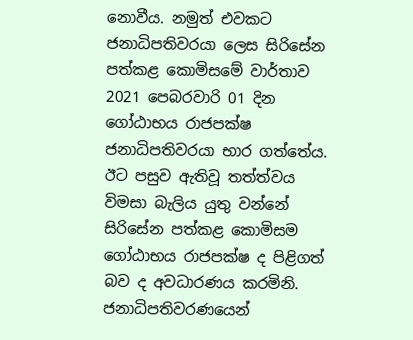නොවීය. නමුත් එවකට ජනාධිපතිවරයා ලෙස සිරිසේන පත්කළ කොමිසමේ වාර්තාව 2021 පෙබරවාරි 01 දින ගෝඨාභය රාජපක්ෂ ජනාධිපතිවරයා භාර ගත්තේය. ඊට පසුව ඇතිවූ තත්ත්වය විමසා බැලිය යුතු වන්නේ සිරිසේන පත්කළ කොමිසම ගෝඨාභය රාජපක්ෂ ද පිළිගත් බව ද අවධාරණය කරමිනි. ජනාධිපතිවරණයෙන්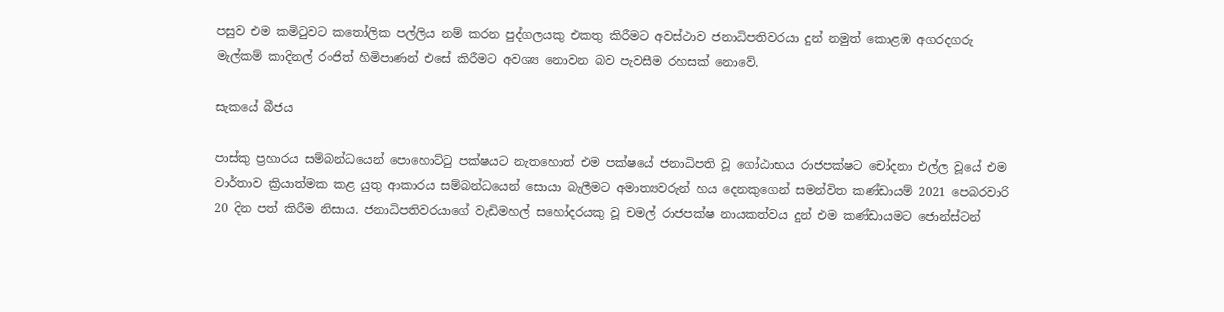පසුව එම කමිටුවට කතෝලික පල්ලිය නම් කරන පුද්ගලයකු එකතු කිරීමට අවස්ථාව ජනාධිපතිවරයා දුන් නමුත් කොළඹ අගරදගරු මැල්කම් කාදිනල් රංජිත් හිමිපාණන් එසේ කිරීමට අවශ්‍ය නොවන බව පැවසීම රහසක් නොවේ.

සැකයේ බීජය

පාස්කු ප්‍රහාරය සම්බන්ධයෙන් පොහොට්ටු පක්ෂයට නැතහොත් එම පක්ෂයේ ජනාධිපති වූ ගෝඨාභය රාජපක්ෂට චෝදනා එල්ල වූයේ එම වාර්තාව ක්‍රියාත්මක කළ යුතු ආකාරය සම්බන්ධයෙන් සොයා බැලීමට අමාත්‍යවරුන් හය දෙනකුගෙන් සමන්විත කණ්ඩායම් 2021 පෙබරවාරි 20 දින පත් කිරීම නිසාය. ජනාධිපතිවරයාගේ වැඩිමහල් සහෝදරයකු වූ චමල් රාජපක්ෂ නායකත්වය දුන් එම කණ්ඩායමට ජොන්ස්ටන්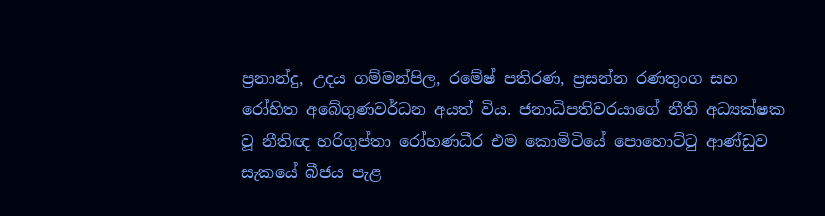ප්‍රනාන්දු, උදය ගම්මන්පිල, රමේෂ් පතිරණ, ප්‍රසන්න රණතුංග සහ රෝහිත අබේගුණවර්ධන අයත් විය. ජනාධිපතිවරයාගේ නීති අධ්‍යක්ෂක වූ නීතිඥ හරිගුප්තා රෝහණධීර එම කොමිටියේ පොහොට්ටු ආණ්ඩුව සැකයේ බීජය පැළ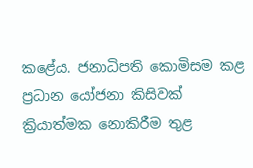කළේය. ජනාධිපති කොමිසම කළ ප්‍රධාන යෝජනා කිසිවක් ක්‍රියාත්මක නොකිරීම තුළ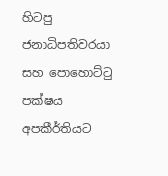හිටපු ජනාධිපතිවරයා සහ පොහොට්ටු පක්ෂය අපකීර්තියට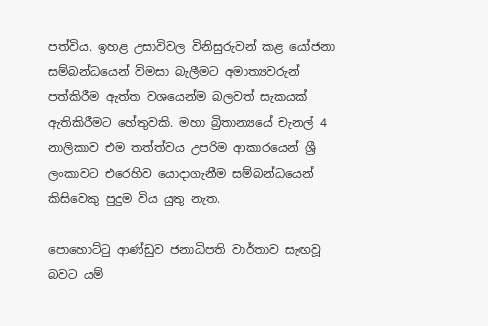පත්විය. ඉහළ උසාවිවල විනිසුරුවන් කළ යෝජනා සම්බන්ධයෙන් විමසා බැලීමට අමාත්‍යවරුන් පත්කිරීම ඇත්ත වශයෙන්ම බලවත් සැකයක් ඇතිකිරීමට හේතුවකි. මහා බ්‍රිතාන්‍යයේ චැනල් 4 නාලිකාව එම තත්ත්වය උපරිම ආකාරයෙන් ශ්‍රී ලංකාවට එරෙහිව යොදාගැනීම සම්බන්ධයෙන් කිසිවෙකු පුදුම විය යුතු නැත.

පොහොට්ටු ආණ්ඩුව ජනාධිපති වාර්තාව සැඟවූ බවට යම්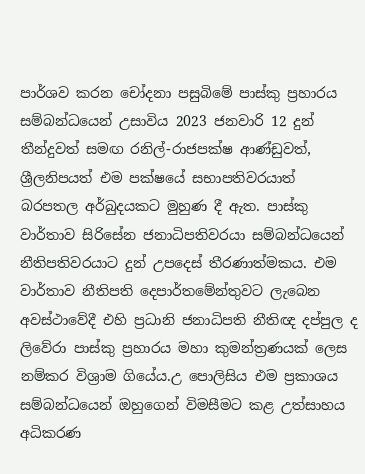පාර්ශව කරන චෝදනා පසුබිමේ පාස්කු ප්‍රහාරය සම්බන්ධයෙන් උසාවිය 2023 ජනවාරි 12 දුන් තීන්දුවත් සමඟ රනිල්-රාජපක්ෂ ආණ්ඩුවත්, ශ්‍රීලනිපයත් එම පක්ෂයේ සභාපතිවරයාත් බරපතල අර්බුදයකට මුහුණ දී ඇත. පාස්කු වාර්තාව සිරිසේන ජනාධිපතිවරයා සම්බන්ධයෙන් නීතිපතිවරයාට දුන් උපදෙස් තීරණාත්මකය. එම වාර්තාව නීතිපති දෙපාර්තමේන්තුවට ලැබෙන අවස්ථාවේදී එහි ප්‍රධානි ජනාධිපති නීතිඥ දප්පුල ද ලිවේරා පාස්කු ප්‍රහාරය මහා කුමන්ත්‍රණයක් ලෙස නම්කර විශ්‍රාම ගියේය.උ පොලිසිය එම ප්‍රකාශය සම්බන්ධයෙන් ඔහුගෙන් විමසීමට කළ උත්සාහය අධිකරණ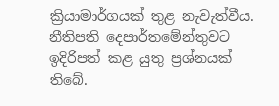ක්‍රියාමාර්ගයක් තුළ නැවැත්වීය. නීතිපති දෙපාර්තමේන්තුවට ඉදිරිපත් කළ යුතු ප්‍රශ්නයක් තිබේ.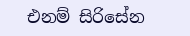එනම් සිරිසේන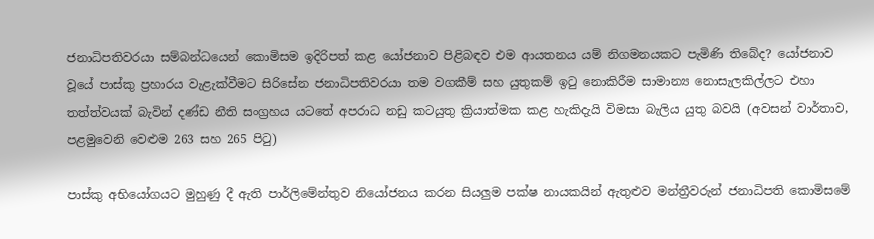ජනාධිපතිවරයා සම්බන්ධයෙන් කොමිසම ඉදිරිපත් කළ යෝජනාව පිළිබඳව එම ආයතනය යම් නිගමනයකට පැමිණි තිබේද? යෝජනාව වූයේ පාස්කු ප්‍රහාරය වැළැක්වීමට සිරිසේන ජනාධිපතිවරයා තම වගකීම් සහ යුතුකම් ඉටු නොකිරීම සාමාන්‍ය නොසැලකිල්ලට එහා තත්ත්වයක් බැවින් දණ්ඩ නීති සංග්‍රහය යටතේ අපරාධ නඩු කටයුතු ක්‍රියාත්මක කළ හැකිදැයි විමසා බැලිය යුතු බවයි (අවසන් වාර්තාව, පළමුවෙනි වෙළුම 263 සහ 265 පිටු)

පාස්කු අභියෝගයට මුහුණු දී ඇති පාර්ලිමේන්තුව නියෝජනය කරන සියලුම පක්ෂ නායකයින් ඇතුළුව මන්ත්‍රීවරුන් ජනාධිපති කොමිසමේ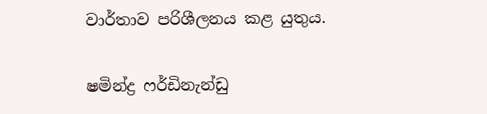වාර්තාව පරිශීලනය කළ යුතුය.

ෂමින්ද්‍ර ෆර්ඩිනැන්ඩු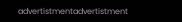advertistmentadvertistment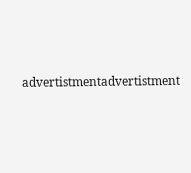advertistmentadvertistment